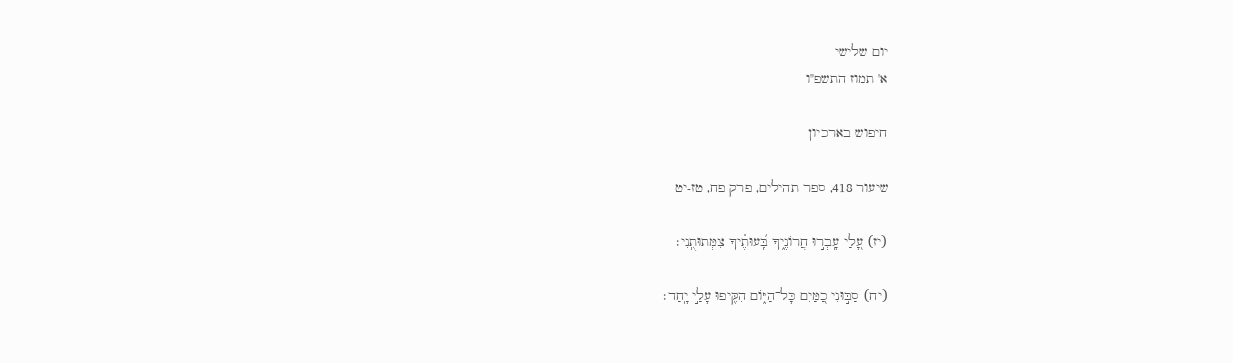יום שלישי
א' תמוז התשפ"ו

חיפוש בארכיון

שיעור 418, ספר תהילים, פרק פח, טז-יט

(יז) עָ֭לַי עָֽבְר֣וּ חֲרוֹנֶ֑יךָ בִּֽ֝עוּתֶ֗יךָ צִמְּתוּתֻֽנִי׃

(יח) סַבּ֣וּנִי כַ֭מַּיִם כָּל־הַיּ֑וֹם הִקִּ֖יפוּ עָלַ֣י יָֽחַד׃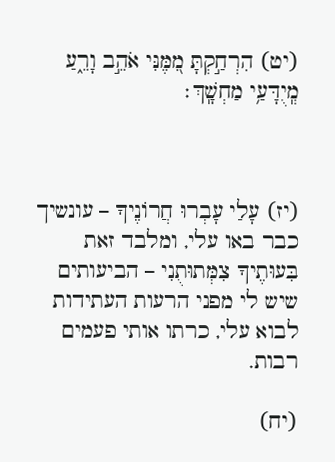(יט) הִרְחַ֣קְתָּ מִ֭מֶּנִּי אֹהֵ֣ב וָרֵ֑עַ מְֽיֻדָּעַ֥י מַחְשָֽׁךְ׃



(יז) עָלַי עָבְרוּ חֲרוֹנֶיךָ – עונשיך כבר באו עלי, ומלבד זאת בִּעוּתֶיךָ צִמְּתוּתֻנִי – הביעותים שיש לי מפני הרעות העתידות לבוא עלי, כרתו אותי פעמים רבות.

(יח)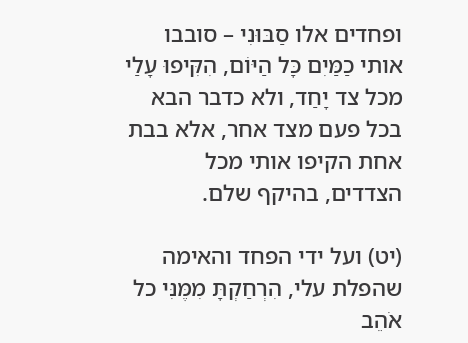ופחדים אלו סַבּוּנִי – סובבו אותי כַמַּיִם כָּל הַיּוֹם, הִקִּיפוּ עָלַי מכל צד יָחַד, ולא כדבר הבא בכל פעם מצד אחר, אלא בבת אחת הקיפו אותי מכל הצדדים, בהיקף שלם.

(יט) ועל ידי הפחד והאימה שהפלת עלי, הִרְחַקְתָּ מִמֶּנִּי כל אֹהֵב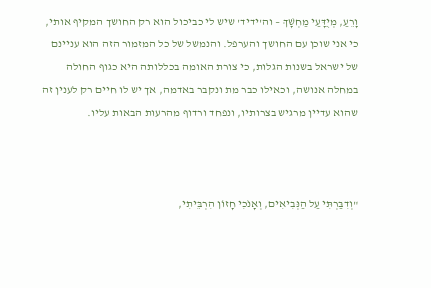וָרֵעַ, מְיֻדָּעַי מַחְשָׁךְ – וה'ידיד' שיש לי כביכול הוא רק החושך המקיף אותי, כי אני שוכן עם החושך והערפל. והנמשל של כל המזמור הזה הוא עניינם של ישראל בשנות הגלות, כי צורת האומה בכללותה היא כגוף החולה במחלה אנושה, וכאילו כבר מת ונקבר באדמה, אך יש לו חיים רק לענין זה שהוא עדיין מרגיש בצרותיו, ונפחד ורדוף מהרעות הבאות עליו.



"וְדִבַּרְתִּי עַל הַנְּבִיאִים, וְאָנֹכִי חָזוֹן הִרְבֵּיתִי,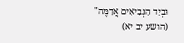וּבְיַד הַנְּבִיאִים אֲדַמֶּה" (הושע יב יא)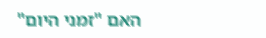האם "זמני היום"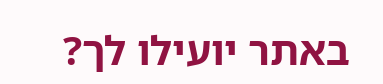באתר יועילו לך?